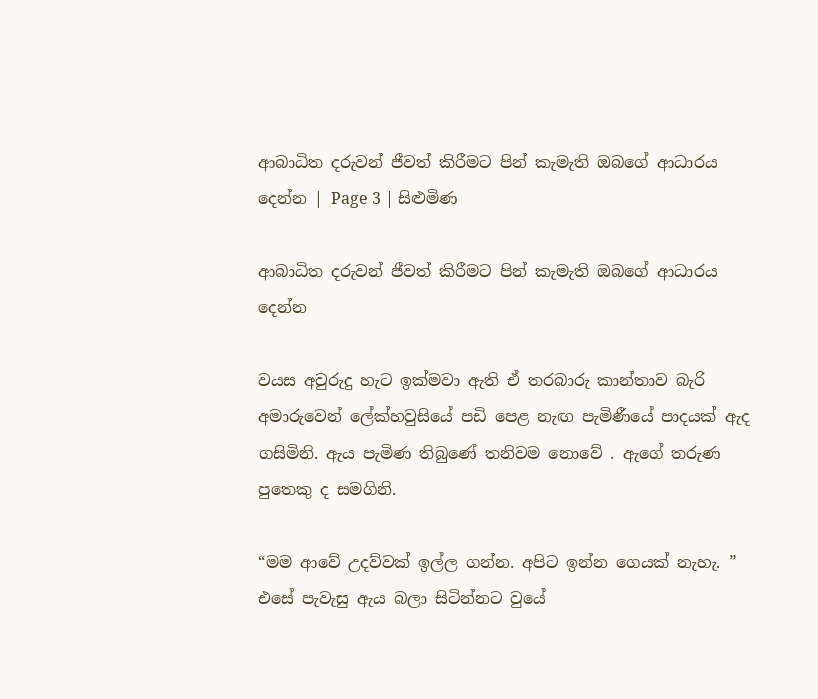ආබාධිත දරුවන් ජීවත් කිරීමට පින් කැමැති ඔබගේ ආධාරය දෙන්න | Page 3 | සිළුමිණ

ආබාධිත දරුවන් ජීවත් කිරීමට පින් කැමැති ඔබගේ ආධාරය දෙන්න

වයස අවුරුදු හැට ඉක්මවා ඇති ඒ තරබාරු කාන්තාව බැරි අමාරුවෙන් ලේක්හවුසියේ පඩි පෙළ නැඟ පැමිණීයේ පාදයක් ඇද ගසිමිනි. ඇය පැමිණ තිබුණේ තනිවම නොවේ . ඇගේ තරුණ පුතෙකු ද සමගිනි.

“මම ආවේ උදව්වක් ඉල්ල ගන්න. අපිට ඉන්න ගෙයක් නැහැ. ” එසේ පැවැසු ඇය බලා සිටින්නට වුයේ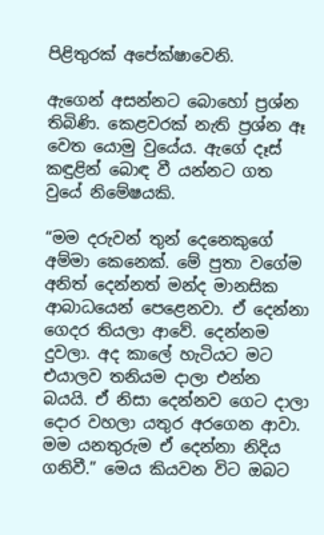පිළිතුරක් අපේක්ෂාවෙනි.

ඇගෙන් අසන්නට බොහෝ ප්‍රශ්න තිබිණි. කෙළවරක් නැති ප්‍රශ්න ඈ වෙත යොමු වුයේය. ඇගේ දෑස් කඳුළින් බොඳ වී යන්නට ගත වුයේ නිමේෂයකි.

“මම දරුවන් තුන් දෙනෙකුගේ අම්මා කෙනෙක්. මේ පුතා වගේම අනිත් දෙන්නත් මන්ද මානසික ආබාධයෙන් පෙළෙනවා. ඒ දෙන්නා ගෙදර තියලා ආවේ. දෙන්නම දුවලා. අද කාලේ හැටියට මට එයාලව තනියම දාලා එන්න බයයි. ඒ නිසා දෙන්නව ගෙට දාලා දොර වහලා යතුර අරගෙන ආවා. මම යනතුරුම ඒ දෙන්නා නිදිය ගනිවී.” මෙය කියවන විට ඔබට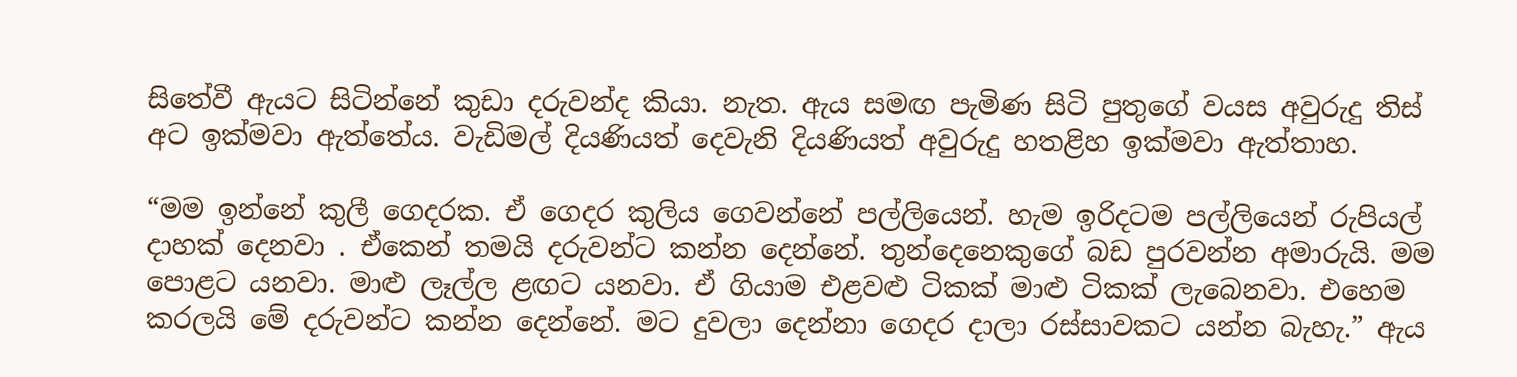සිතේවී ඇයට සිටින්නේ කුඩා දරුවන්ද කියා. නැත. ඇය සමඟ පැමිණ සිටි පුතුගේ වයස අවුරුදු තිස් අට ඉක්මවා ඇත්තේය. වැඩිමල් දියණියත් දෙවැනි දියණියත් අවුරුදු හතළිහ ඉක්මවා ඇත්තාහ.

“මම ඉන්නේ කුලී ගෙදරක. ඒ ගෙදර කුලිය ගෙවන්නේ පල්ලියෙන්. හැම ඉරිදටම පල්ලියෙන් රුපියල් දාහක් දෙනවා . ඒකෙන් තමයි දරුවන්ට කන්න දෙන්නේ. තුන්දෙනෙකුගේ බඩ පුරවන්න අමාරුයි. මම පොළට යනවා. මාළු ලෑල්ල ළඟට යනවා. ඒ ගියාම එළවළු ටිකක් මාළු ටිකක් ලැබෙනවා. එහෙම කරලයි මේ දරුවන්ට කන්න දෙන්නේ. මට දුවලා දෙන්නා ගෙදර දාලා රස්සාවකට යන්න බැහැ.” ඇය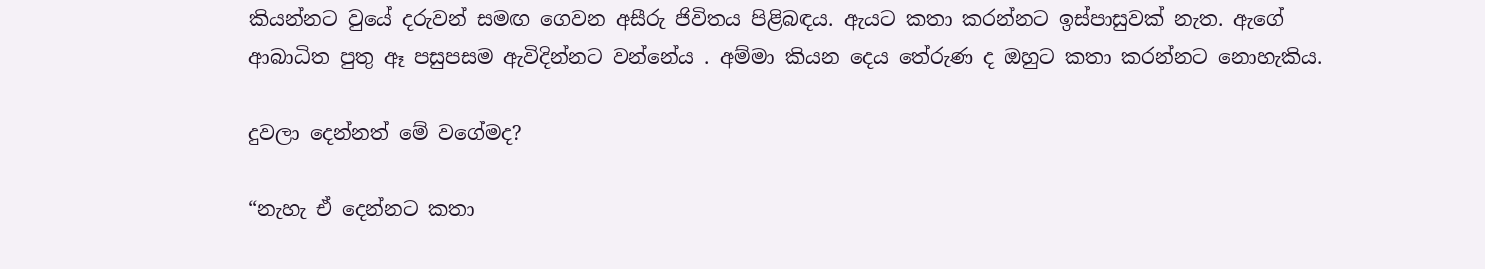කියන්නට වුයේ දරුවන් සමඟ ගෙවන අසීරු ජිවිතය පිළිබඳය. ඇයට කතා කරන්නට ඉස්පාසුවක් නැත. ඇගේ ආබාධිත පුතු ඈ පසුපසම ඇවිදින්නට වන්නේය . අම්මා කියන දෙය තේරුණ ද ඔහුට කතා කරන්නට නොහැකිය.

දුවලා දෙන්නත් මේ වගේමද?

“නැහැ ඒ දෙන්නට කතා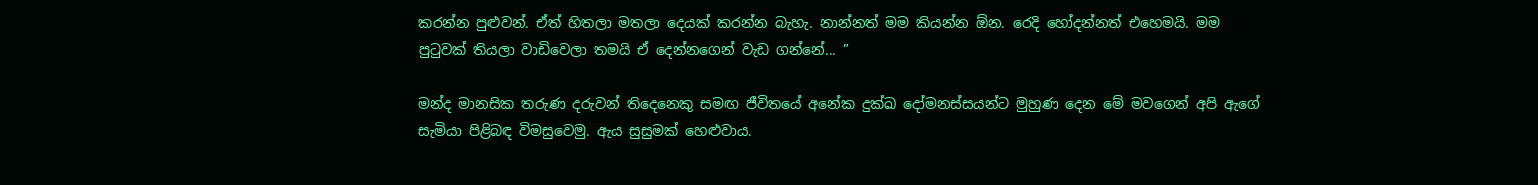කරන්න පුළුවන්. ඒත් හිතලා මතලා දෙයක් කරන්න බැහැ. නාන්නත් මම කියන්න ඕන. රෙදි හෝදන්නත් එහෙමයි. මම පුටුවක් තියලා වාඩිවෙලා තමයි ඒ දෙන්නගෙන් වැඩ ගන්නේ... ”

මන්ද මානසික තරුණ දරුවන් තිදෙනෙකු සමඟ ජීවිතයේ අනේක දුක්ඛ දෝමනස්සයන්ට මුහුණ දෙන මේ මවගෙන් අපි ඇගේ සැමියා පිළිබඳ විමසුවෙමු. ඇය සුසුමක් හෙළුවාය.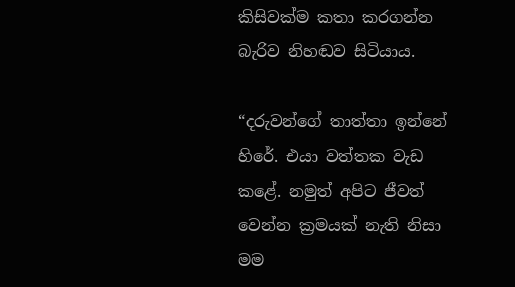කිසිවක්ම කතා කරගන්න බැරිව නිහඬව සිටියාය.

“දරුවන්ගේ තාත්තා ඉන්නේ හිරේ. එයා වත්තක වැඩ ක‍ළේ. නමුත් අපිට ජීවත් වෙන්න ක්‍රමයක් නැති නිසා මම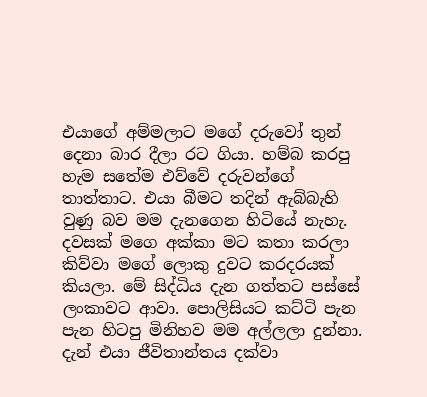එයාගේ අම්මලාට මගේ දරුවෝ තුන් දෙනා බාර දීලා රට ගියා. හම්බ කරපු හැම සතේම එව්වේ දරුවන්ගේ තාත්තාට. එයා බීමට තදින් ඇබ්බැහි වුණු බව මම දැනගෙන හිටියේ නැහැ. දවසක් මගෙ අක්කා මට කතා කරලා කිව්වා මගේ ලොකු දුවට කරදරයක් කියලා. මේ සිද්ධිය දැන ගත්තට පස්සේ ලංකාවට ආවා. පොලිසියට කට්ටි පැන පැන හිටපු මිනිහව මම අල්ලලා දුන්නා. දැන් එයා ජීවිතාන්තය දක්වා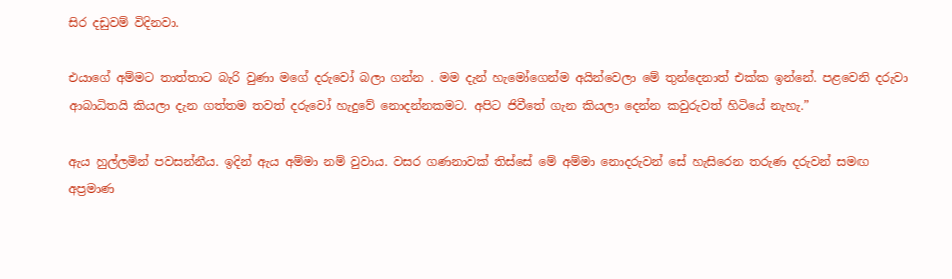සිර දඩුවම් විදිනවා.

එයාගේ අම්මට තාත්තාට බැරි වුණා මගේ දරුවෝ බලා ගන්න . මම දැන් හැමෝගෙන්ම අයින්වෙලා මේ තුන්දෙනාත් එක්ක ඉන්නේ. පළවෙනි දරුවා ආබාධිතයි කියලා දැන ගත්තම තවත් දරුවෝ හැදුවේ නොදන්නකමට. අපිට ජිවීතේ ගැන කියලා දෙන්න කවුරුවත් හිටියේ නැහැ.”

ඇය හුල්ලමින් පවසන්නීය. ඉදින් ඇය අම්මා නම් වුවාය. වසර ගණනාවක් තිස්සේ මේ අම්මා නොදරුවන් සේ හැසිරෙන තරුණ දරුවන් සමඟ අප්‍රමාණ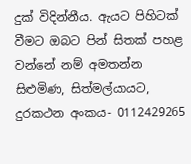දුක් විදින්නීය. ඇයට පිහිටක් වීමට ඔබට පින් සිතක් පහළ වන්නේ නම් අමතන්න සිළුමිණ, සිත්මල්යායට, දුරකථන අංකය- 0112429265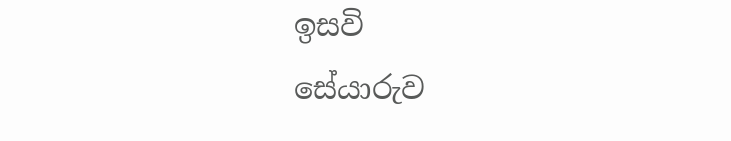ඉසවි
සේයාරුව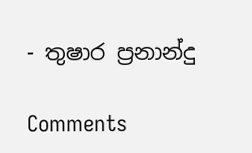- තුෂාර ප්‍රනාන්දු

Comments